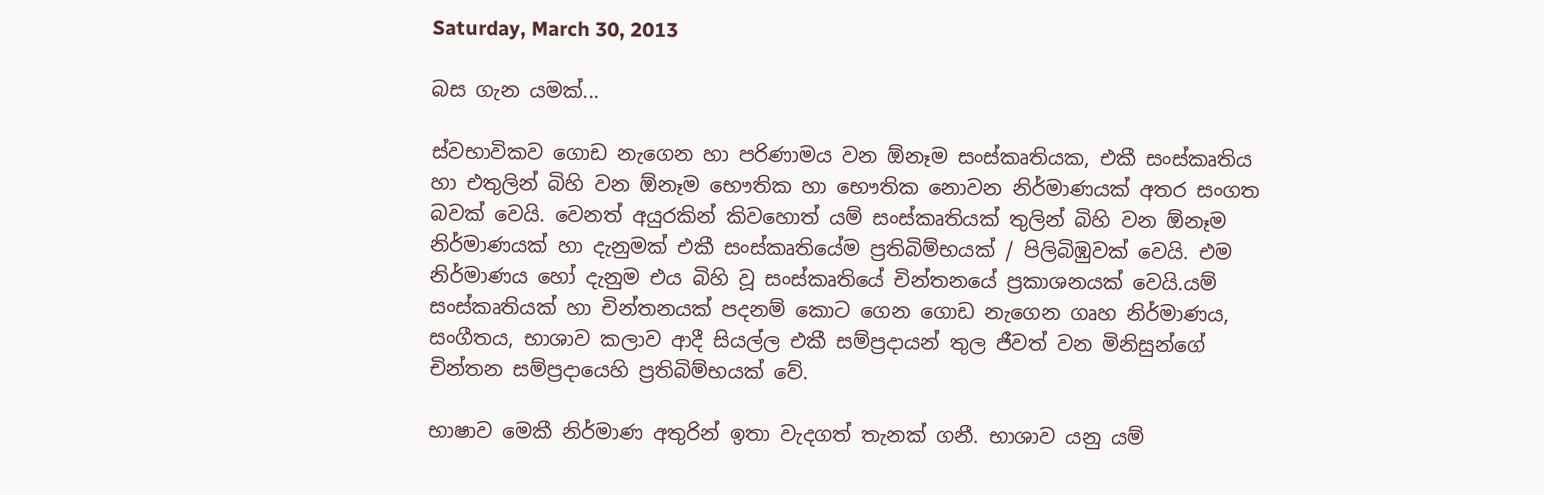Saturday, March 30, 2013

බස ගැන යමක්...

ස්වභාවිකව ගොඩ නැගෙන හා පරිණාමය වන ඕනෑම සංස්කෘතියක, එකී සංස්කෘතිය හා එතුලින් බිහි වන ඕනෑම භෞතික හා භෞතික නොවන නිර්මාණයක් අතර සංගත බවක් වෙයි. වෙනත් අයුරකින් කිවහොත් යම් සංස්කෘතියක් තුලින් බිහි වන ඕනෑම නිර්මාණයක් හා දැනුමක් එකී සංස්කෘතියේම ප්‍රතිබිම්භයක් / පිලිබිඹුවක් වෙයි. එම නිර්මාණය හෝ දැනුම එය බිහි වූ සංස්කෘතියේ චින්තනයේ ප්‍රකාශනයක් වෙයි.යම් සංස්කෘතියක් හා චින්තනයක් පදනම් කොට ගෙන ගොඩ නැගෙන ගෘහ නිර්මාණ‍ය, සංගීතය, භාශාව කලාව ආදී සියල්ල එකී සම්ප්‍රදායන් තුල ජීවත් වන මිනිසුන්ගේ චින්තන සම්ප්‍රදායෙහි ප්‍රතිබිම්භයක් වේ.

භාෂාව මෙකී නිර්මාණ අතුරින් ඉතා වැදගත් තැනක් ගනී. භාශාව යනු යම්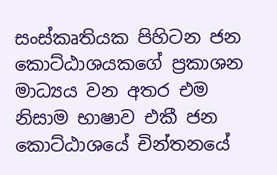සංස්කෘතියක පිහිටන ජන කොට්ඨාශයකගේ ප්‍රකාශන මාධ්‍යය වන අතර එම නිසාම භාෂාව එකී ජන කොට්ඨාශයේ චින්තනයේ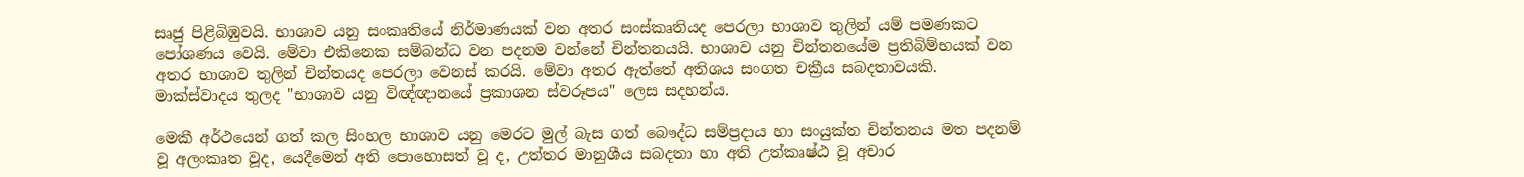සෘජු පිළිබිඹුවයි. භාශාව යනු සංකෘතියේ නිර්මාණයක් වන අතර සංස්කෘතියද පෙරලා භාශාව තුලින් යම් පමණකට පෝශණය වෙයි. මේවා එකිනෙක සම්බන්ධ වන පදනම වන්නේ චින්තනයයි. භාශාව යනු චින්තනයේම ප්‍රතිබිම්භයක් වන අතර භාශාව තුලින් චින්තයද පෙරලා වෙනස් කරයි. මේවා අතර ඇත්තේ අතිශය සංගත චක්‍රීය සබදතාවයකි. මාක්ස්වාදය තුලද "භාශාව යනු විඥ්ඥානයේ ප්‍රකාශන ස්වරූපය" ලෙස සදහන්ය.

මෙකී අර්ථයෙන් ගත් කල සිංහල භාශාව යනු මෙරට මුල් බැස ගත් බෞද්ධ සම්ප්‍රදාය හා සංයුක්ත චින්තනය මත පදනම් වූ අලංකෘත වූද, යෙදීමෙන් අති පොහොසත් වූ ද, උත්තර මානුශීය සබදතා හා අති උත්කෘෂ්ඨ වූ අචාර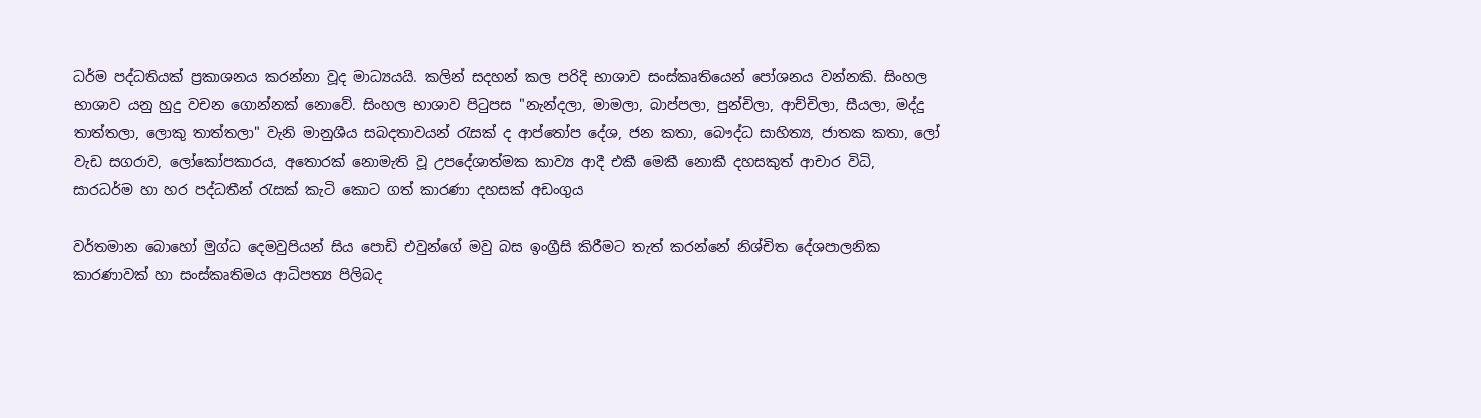ධර්ම පද්ධතියක් ප්‍රකාශනය කරන්නා වූද මාධ්‍යයයි. කලින් සදහන් කල පරිදි භාශාව සංස්කෘතියෙන් පෝශනය වන්නකි. සිංහල භාශාව යනු හුදු වචන ගොන්නක් නොවේ. සිංහල භාශාව පිටුපස "නැන්දලා, මාමලා, බාප්පලා, පුන්චිලා, ආච්චිලා, සීයලා, මද්දු තාත්තලා, ලොකු තාත්තලා" වැනි මානුශීය සබදතාවයන් රැසක් ද ආප්තෝප දේශ, ජන කතා, බෞද්ධ සාහිත්‍ය, ජාතක කතා, ලෝ වැඩ සගරාව, ලෝකෝපකාරය, අතොරක් නොමැති වූ උපදේශාත්මක කාව්‍ය ආදී එකී මෙකී නොකී දහසකුත් ආචාර විධි, සාරධර්ම හා හර පද්ධතීන් රැසක් කැටි කොට ගත් කාරණා දහසක් අඩංගුය

වර්තමාන බොහෝ මුග්ධ දෙමවුපියන් සිය පොඩි එවුන්ගේ මවු බස ඉංග්‍රීසි කිරීමට තැත් කරන්නේ නිශ්චිත දේශපාලනික කාරණාවක් හා සංස්කෘතිමය ආධිපත්‍ය පිලිබද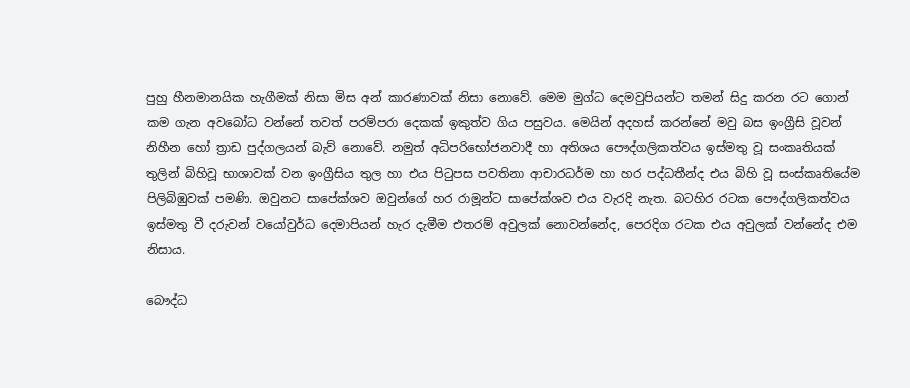පුහු හීනමානයික හැගීමක් නිසා මිස අන් කාරණාවක් නිසා නොවේ. මෙම මුග්ධ දෙමවුපියන්ට තමන් සිදු කරන රට ගොන් කම ගැන අවබෝධ වන්නේ තවත් පරම්පරා දෙකක් ඉකුත්ව ගිය පසුවය. මෙයින් අදහස් කරන්නේ මවු බස ඉංග්‍රීසි වූවන් නිහීන හෝ ත්‍රාඩ පුද්ගලයන් බැව් නොවේ. නමුත් අධිපරිභෝජනවාදී හා අතිශය පෞද්ගලිකත්වය ඉස්මතු වූ සංකෘතියක් තුලින් බිහිවූ භාශාවක් වන ඉංග්‍රීසිය තුල හා එය පිටුපස පවතිනා ආචාරධර්ම හා හර පද්ධතීන්ද එය බිහි වූ සංස්කෘතියේම පිලිබිඹුවක් පමණි. ඔවුනට සාපේක්ශව ඔවුන්ගේ හර රාමූන්ට සාපේක්ශව එය වැරදි නැත. බටහිර රටක පෞද්ගලිකත්වය ඉස්මතු වී දරුවන් වයෝවුර්ධ දෙමාපියන් හැර දැමීම එතරම් අවුලක් නොවන්නේද, පෙරදිග රටක එය අවුලක් වන්නේද එම නිසාය.

බෞද්ධ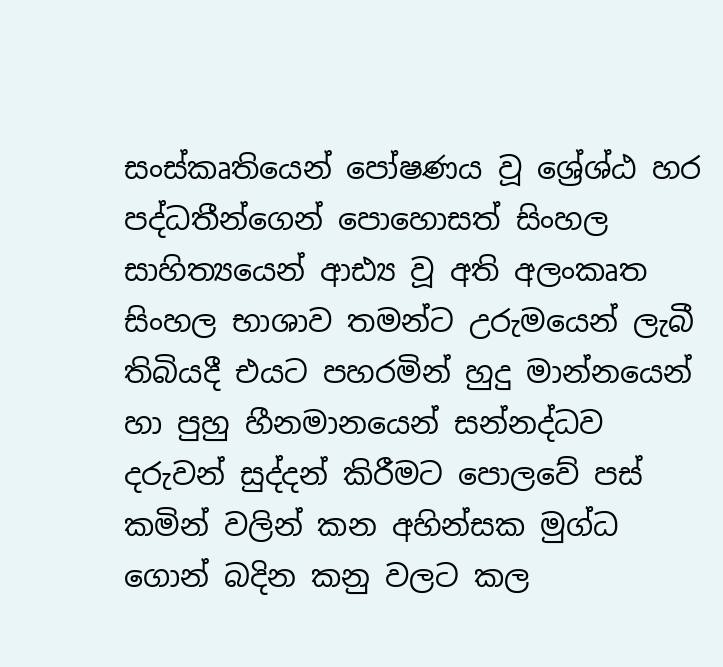සංස්කෘතියෙන් පෝෂණය වූ ශ්‍රේශ්ඨ හර පද්ධතීන්ගෙන් පොහොසත් සිංහල සාහිත්‍යයෙන් ආඪ්‍ය වූ අති අලංකෘත සිංහල භාශාව තමන්ට උරුමයෙන් ලැබී තිබියදී එයට පහරමින් හුදු මාන්නයෙන් හා පුහු හීනමානයෙන් සන්නද්ධව දරුවන් සුද්දන් කිරීමට පොලවේ පස් කමින් වලින් කන අහින්සක මුග්ධ ගොන් බදින කනු වලට කල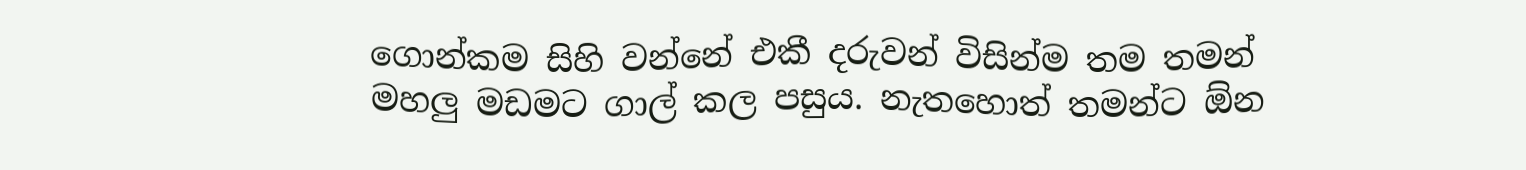ගොන්කම සිහි වන්නේ එකී දරුවන් විසින්ම තම තමන් මහලු මඩමට ගාල් කල පසුය. නැතහොත් තමන්ට ඕන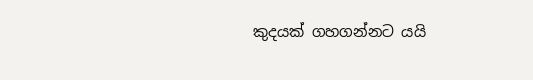කුදයක් ගහගන්නට යයි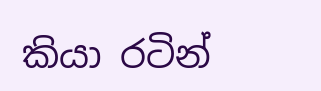කියා රටින්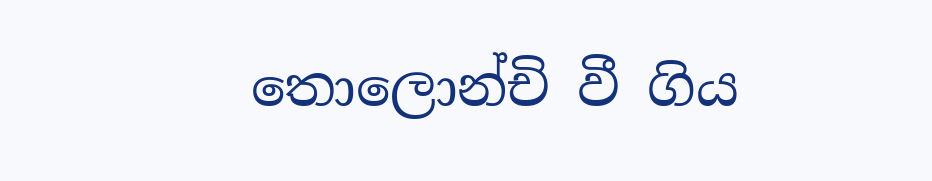තොලොන්චි වී ගිය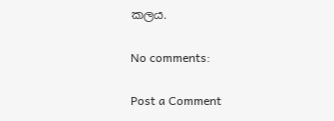කලය.

No comments:

Post a Comment